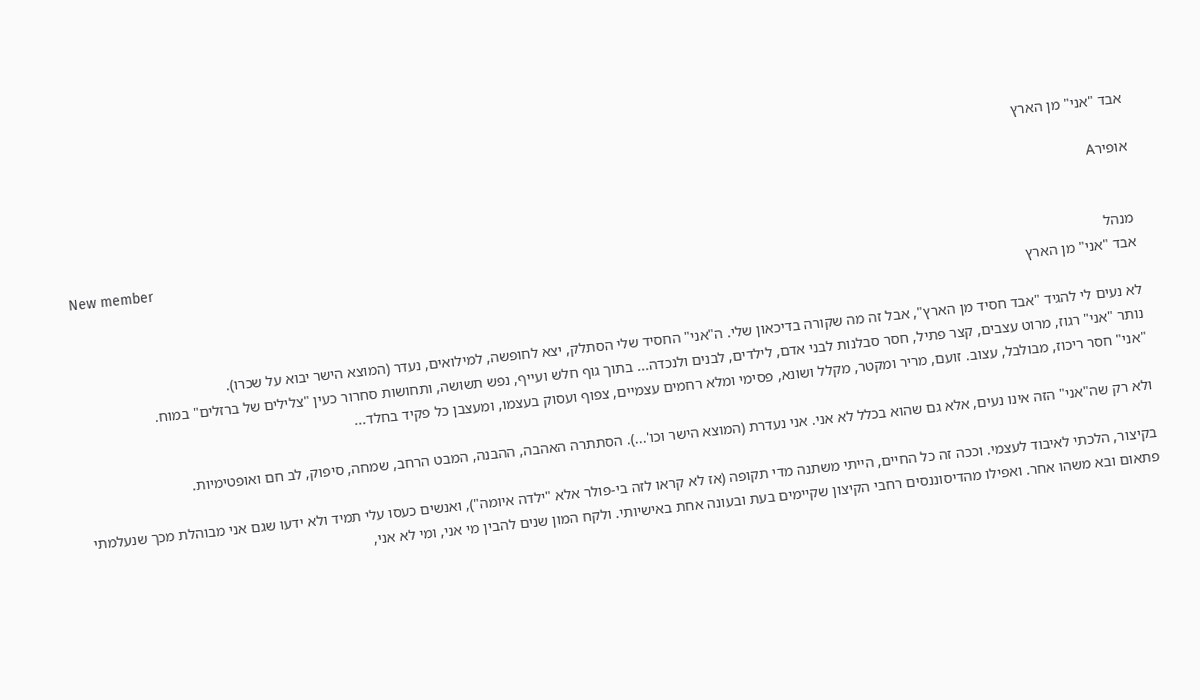אבד "אני" מן הארץ

אופירA

New member
מנהל
אבד "אני" מן הארץ

לא נעים לי להגיד "אבד חסיד מן הארץ", אבל זה מה שקורה בדיכאון שלי. ה"אני" החסיד שלי הסתלק, יצא לחופשה, למילואים, נעדר (המוצא הישר יבוא על שכרו).
נותר "אני" רגוז, מרוט עצבים, קצר פתיל, חסר סבלנות לבני אדם, לילדים, לבנים ולנכדה... בתוך גוף חלש ועייף, נפש תשושה, ותחושות סחרור כעין "צלילים של ברזלים" במוח.
"אני" חסר ריכוז, מבולבל, עצוב. זועם, מריר ומקטר, מקלל ושונא, פסימי ומלא רחמים עצמיים, צפוף ועסוק בעצמו, ומעצבן כל פקיד בחלד...

ולא רק שה"אני" הזה אינו נעים, אלא גם שהוא בכלל לא אני. אני נעדרת (המוצא הישר וכו'...). הסתתרה האהבה, ההבנה, המבט הרחב, שמחה, סיפוק, לב חם ואופטימיות.

בקיצור, הלכתי לאיבוד לעצמי. וככה זה כל החיים, הייתי משתנה מדי תקופה (אז לא קראו לזה בי-פולר אלא "ילדה איומה"), ואנשים כעסו עלי תמיד ולא ידעו שגם אני מבוהלת מכך שנעלמתי פתאום ובא משהו אחר. ואפילו מהדיסוננסים רחבי הקיצון שקיימים בעת ובעונה אחת באישיותי. ולקח המון שנים להבין מי אני, ומי לא אני,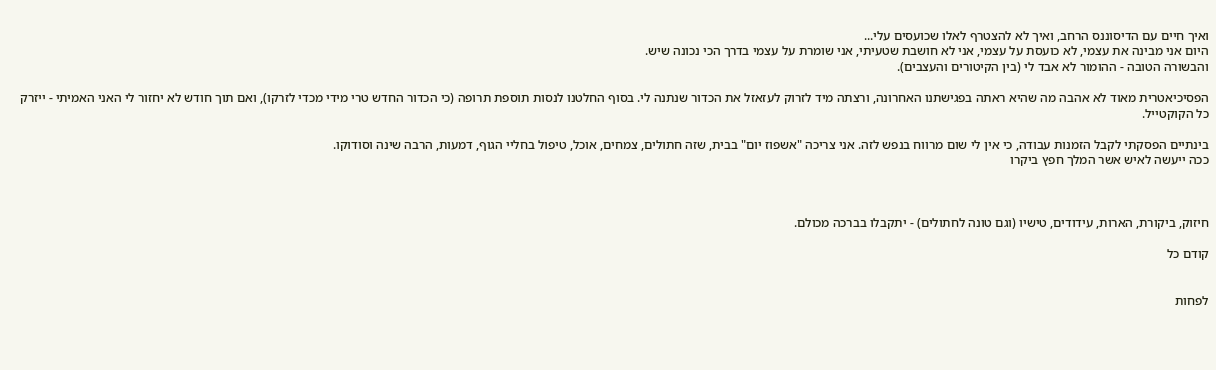ואיך חיים עם הדיסוננס הרחב, ואיך לא להצטרף לאלו שכועסים עלי...
היום אני מבינה את עצמי, לא כועסת על עצמי, אני לא חושבת שטעיתי, אני שומרת על עצמי בדרך הכי נכונה שיש.
והבשורה הטובה - ההומור לא אבד לי (בין הקיטורים והעצבים).

הפסיכיאטרית מאוד לא אהבה מה שהיא ראתה בפגישתנו האחרונה, ורצתה מיד לזרוק לעזאזל את הכדור שנתנה לי. בסוף החלטנו לנסות תוספת תרופה (כי הכדור החדש טרי מידי מכדי לזרקו), ואם תוך חודש לא יחזור לי האני האמיתי - ייזרק כל הקוקטייל.

בינתיים הפסקתי לקבל הזמנות עבודה, כי אין לי שום מרווח בנפש לזה. אני צריכה "אשפוז יום" בבית, שזה חתולים, צמחים, אוכל, טיפול בחליי הגוף, דמעות, הרבה שינה וסודוקו.
ככה ייעשה לאיש אשר המלך חפץ ביקרו



חיזוק, ביקורת, הארות, עידודים, טישיו (וגם טונה לחתולים) - יתקבלו בברכה מכולם.

קודם כל


לפחות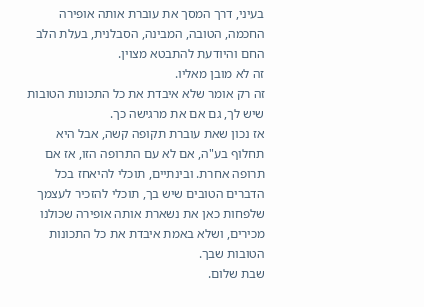בעיני, דרך המסך את עוברת אותה אופירה החכמה, הטובה, המבינה, הסבלנית, בעלת הלב החם והיודעת להתבטא מצוין.
זה לא מובן מאליו.
זה רק אומר שלא איבדת את כל התכונות הטובות שיש לך, גם אם את מרגישה כך.
אז נכון שאת עוברת תקופה קשה, אבל היא תחלוף בע"ה, אם לא עם התרופה הזו, אז אם תרופה אחרת. ובינתיים, תוכלי להיאחז בכל הדברים הטובים שיש בך, תוכלי להזכיר לעצמך שלפחות כאן את נשארת אותה אופירה שכולנו מכירים, ושלא באמת איבדת את כל התכונות הטובות שבך.
שבת שלום.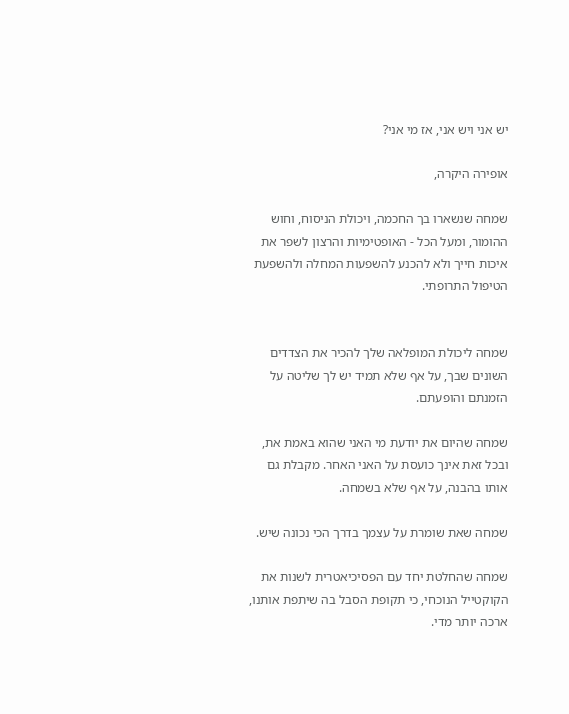יש אני ויש אני, אז מי אני?

אופירה היקרה,

שמחה שנשארו בך החכמה, ויכולת הניסוח, וחוש ההומור, ומעל הכל - האופטימיות והרצון לשפר את איכות חייך ולא להכנע להשפעות המחלה ולהשפעת הטיפול התרופתי.


שמחה ליכולת המופלאה שלך להכיר את הצדדים השונים שבך, על אף שלא תמיד יש לך שליטה על הזמנתם והופעתם.

שמחה שהיום את יודעת מי האני שהוא באמת את, ובכל זאת אינך כועסת על האני האחר. מקבלת גם אותו בהבנה, על אף שלא בשמחה.

שמחה שאת שומרת על עצמך בדרך הכי נכונה שיש.

שמחה שהחלטת יחד עם הפסיכיאטרית לשנות את הקוקטייל הנוכחי, כי תקופת הסבל בה שיתפת אותנו, ארכה יותר מדי.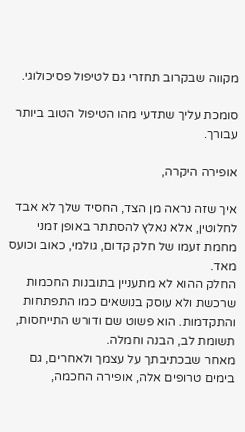מקווה שבקרוב תחזרי גם לטיפול פסיכולוגי.

סומכת עליך שתדעי מהו הטיפול הטוב ביותר עבורך.

אופירה היקרה,

איך שזה נראה מן הצד, החסיד שלך לא אבד לחלוטין, אלא נאלץ להסתתר באופן זמני מחמת זעמו של חלק קדום, גולמי, כאוב וכועס מאד.
החלק ההוא לא מתעניין בתובנות החכמות שרכשת ולא עוסק בנושאים כמו התפתחות והתקדמות. הוא פשוט שם ודורש התייחסות, תשומת לב, הבנה וחמלה.
מאחר שבכתיבתך על עצמך ולאחרים, גם בימים טרופים אלה, אופירה החכמה,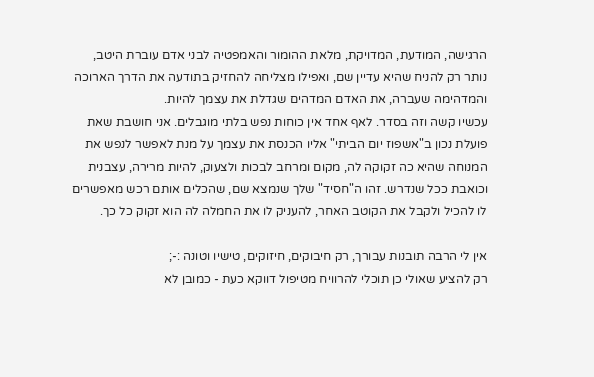הרגישה, המודעת, המדויקת, מלאת ההומור והאמפטיה לבני אדם עוברת היטב, נותר רק להניח שהיא עדיין שם, ואפילו מצליחה להחזיק בתודעה את הדרך הארוכה והמדהימה שעברה, את האדם המדהים שגדלת את עצמך להיות.
עכשיו קשה וזה בסדר. לאף אחד אין כוחות נפש בלתי מוגבלים. אני חושבת שאת פועלת נכון ב"אשפוז יום הביתי" אליו הכנסת את עצמך על מנת לאפשר לנפש את המנוחה שהיא כה זקוקה לה, מקום ומרחב לבכות ולצעוק, להיות מרירה, עצבנית וכואבת ככל שנדרש. זהו ה"חסיד" שלך שנמצא שם, שהכלים אותם רכש מאפשרים לו להכיל ולקבל את הקוטב האחר, להעניק לו את החמלה לה הוא זקוק כל כך.

אין לי הרבה תובנות עבורך, רק חיבוקים, חיזוקים, טישיו וטונה :-;
רק להציע שאולי כן תוכלי להרוויח מטיפול דווקא כעת - כמובן לא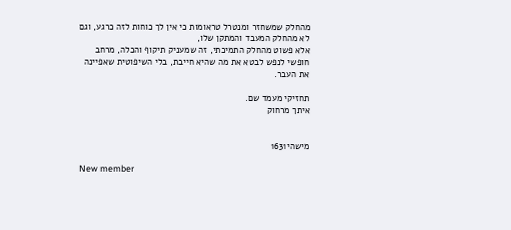מהחלק שמשחזר ומנטרל טראומות כי אין לך כוחות לזה כרגע, וגם לא מהחלק המעבד והמתקן שלו,
אלא פשוט מהחלק התמיכתי, זה שמעניק תיקוף והכלה, מרחב חופשי לנפש לבטא את מה שהיא חייבת, בלי השיפוטית שאפיינה את העבר.

תחזיקי מעמד שם.
איתך מרחוק


מישהי1631

New member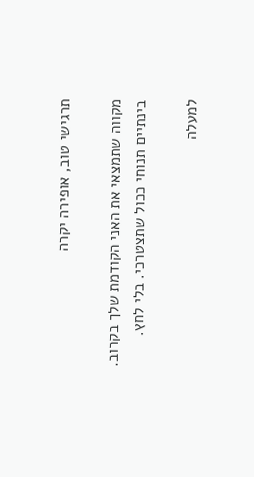תרגישי טוב, אופירה יקרה

מקווה שתמצאי את האני הקודמת שלך בקרוב.
בינתיים תנוחי ככול שתצטרכי. בלי לחץ.

למעלה